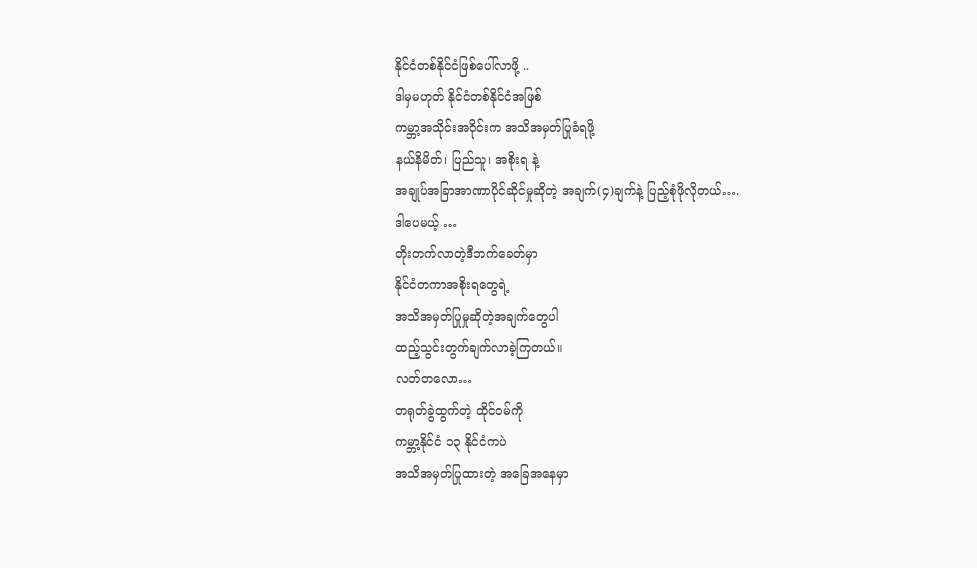နိုင်ငံတစ်နိုင်ငံဖြစ်ပေါ်လာဖို့ ..
ဒါမှမဟုတ် နိုင်ငံတစ်နိုင်ငံအဖြစ်
ကမ္ဘာ့အသိုင်းအဝိုင်းက အသိအမှတ်ပြုခံရဖို့
နယ်နိမိတ်၊ ပြည်သူ၊ အစိုးရ နဲ့
အချုပ်အခြာအာဏာပိုင်ဆိုင်မှုဆိုတဲ့ အချက်(၄)ချက်နဲ့ ပြည့်စုံဖိုလိုတယ်….
ဒါပေမယ့် …
တိုးတက်လာတဲ့ဒီဘက်ခေတ်မှာ
နိုင်ငံတကာအစိုးရတွေရဲ့
အသိအမှတ်ပြုမှုဆိုတဲ့အချက်တွေပါ
ထည့်သွင်းတွက်ချက်လာခဲ့ကြတယ်။
လတ်တလော…
တရုတ်ခွဲထွက်တဲ့ ထိုင်ဝမ်ကို
ကမ္ဘာ့နိုင်ငံ ၁၃ နိုင်ငံကပဲ
အသိအမှတ်ပြုထားတဲ့ အခြေအနေမှာ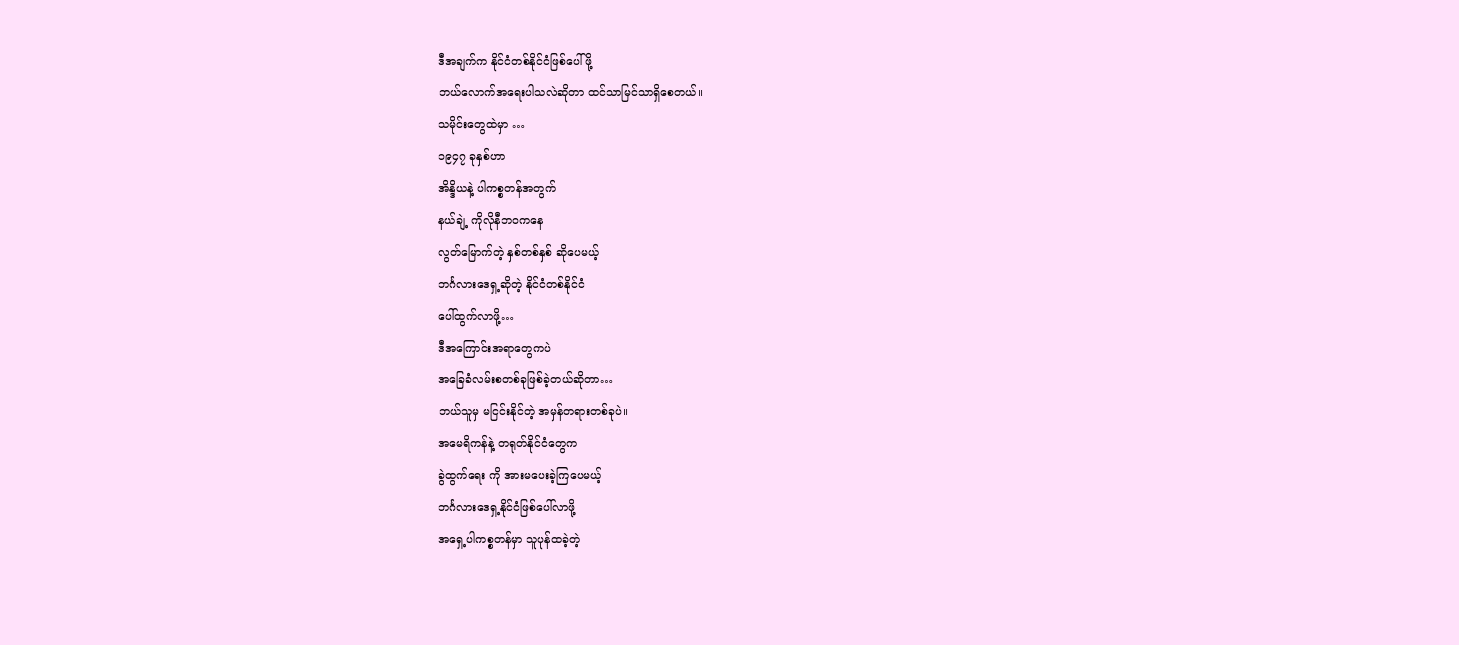ဒီအချက်က နိုင်ငံတစ်နိုင်ငံဖြစ်ပေါ်ဖို့
ဘယ်လောက်အရေးပါသလဲဆိုတာ ထင်သာမြင်သာရှိစေတယ်။
သမိုင်းတွေထဲမှာ …
၁၉၄၇ ခုနှစ်ဟာ
အိန္ဒိယနဲ့ ပါကစ္စတန်အတွက်
နယ်ချဲ့ ကိုလိုနီဘဝကနေ
လွတ်မြောက်တဲ့ နှစ်တစ်နှစ် ဆိုပေမယ့်
ဘင်္ဂလားဒေရှ့ဆိုတဲ့ နိုင်ငံတစ်နိုင်ငံ
ပေါ်ထွက်လာဖို့…
ဒီအကြောင်းအရာတွေကပဲ
အခြေခံလမ်းစတစ်ခုဖြစ်ခဲ့တယ်ဆိုတာ…
ဘယ်သူမှ မငြင်းနိုင်တဲ့ အမှန်တရားတစ်ခုပဲ။
အမေရိကန်နဲ့ တရုတ်နိုင်ငံတွေက
ခွဲထွက်ရေး ကို အားမပေးခဲ့ကြပေမယ့်
ဘင်္ဂလားဒေရှ့နိုင်ငံဖြစ်ပေါ်လာဖို့
အရှေ့ပါကစ္စတန်မှာ သူပုန်ထခဲ့တဲ့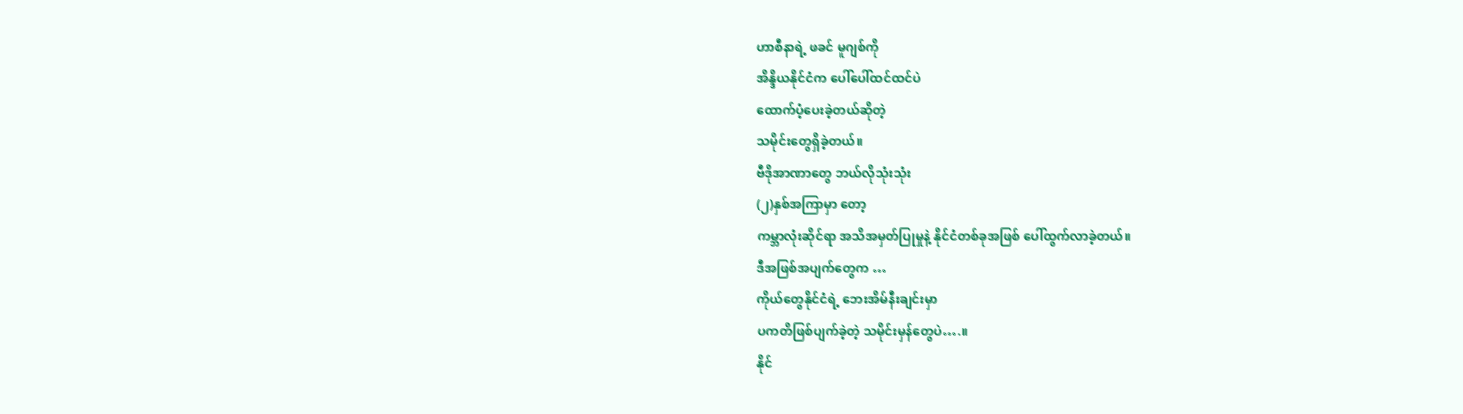ဟာစီနာရဲ့ ဖခင် မူဂျစ်ကို
အိန္ဒိယနိုင်ငံက ပေါ်ပေါ်ထင်ထင်ပဲ
ထောက်ပံ့ပေးခဲ့တယ်ဆိုတဲ့
သမိုင်းတွေရှိခဲ့တယ်။
ဗီဒိုအာဏာတွေ ဘယ်လိုသုံးသုံး
(၂)နှစ်အကြာမှာ တော့
ကမ္ဘာလုံးဆိုင်ရာ အသိအမှတ်ပြုမှုနဲ့ နိုင်ငံတစ်ခုအဖြစ် ပေါ်ထွက်လာခဲ့တယ်။
ဒီအဖြစ်အပျက်တွေက …
ကိုယ်တွေနိုင်ငံရဲ့ ဘေးအိမ်နီးချင်းမှာ
ပကတိဖြစ်ပျက်ခဲ့တဲ့ သမိုင်းမှန်တွေပဲ….။
နိုင်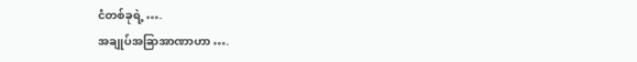ငံတစ်ခုရဲ့ ….
အချုပ်အခြာအာဏာဟာ ….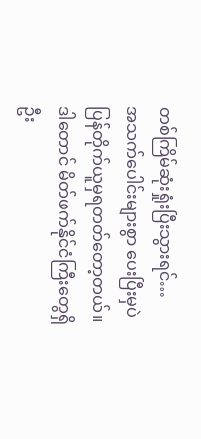တစ်ကြိမ်ဆုံးရှုံးပြီးသွားရင်…
အသက်ပေါင်းများစွာ ပေးပြီးမှပဲ
ပြန်တိုက်ယူမှရတတ်တော့တယ်။
ဒါတောင် မိတ်ဖက်နိုင်ငံကြီးတွေရှိဦး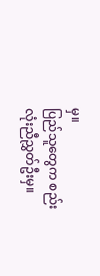မှ။
ပြည်သူတွေက စည်းလုံးညီညွှတ်ဦးမှ။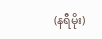(နရီမိုး)